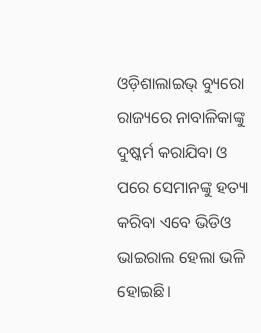ଓଡ଼ିଶାଲାଇଭ୍ ବ୍ୟୁରୋ
ରାଜ୍ୟରେ ନାବାଳିକାଙ୍କୁ ଦୁଷ୍କର୍ମ କରାଯିବା ଓ ପରେ ସେମାନଙ୍କୁ ହତ୍ୟା କରିବା ଏବେ ଭିଡିଓ ଭାଇରାଲ ହେଲା ଭଳି ହୋଇଛି।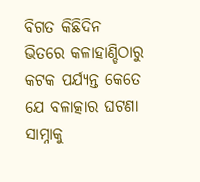ବିଗତ କିଛିଦିନ ଭିତରେ କଳାହାଣ୍ଡିଠାରୁ କଟକ ପର୍ଯ୍ୟନ୍ତ କେତେ ଯେ ବଳାତ୍କାର ଘଟଣା ସାମ୍ନାକୁ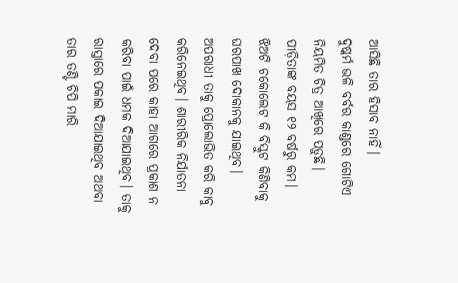ଆସିଛି ତାର ହିସାବ ନାହିଁ।
ଦୁଷ୍କର୍ମ ଭଳି ବର୍ବର କାଣ୍ଡରେ ଗୋଟିଏ ନିୟମିତ ଚିତ୍ର ଆଖିରେ ପଡ଼ୁଛି। ପୀଡ଼ିତାଙ୍କ ବୟସ ୧୨ ବର୍ଷରୁ କମ। ଝିଅଟି ଚକୋଲେଟ କି ବିସ୍କୁଟ କିଣିବାକୁ ଘରପାଖ ଦୋକାନକୁ ଯାଇଥିବ। ଅପରାଧୀ ତାକୁ ପ୍ରୋଲୋଭିତ କରି କାବୁ କରିନେଇଥିବ। ଶାରୀରିକ ନିର୍ଯାତନା ଦେବା ପରେ କାହା ଆଗରେ ପ୍ରକାଶ ନ କରିବା ପାଇଁ ଧମକ ଦିଆଯାଇଥିବ। ତାକୁ ରାସ୍ତାରେ ପକାଇ ଦିଆଯାଇଥିବ ଅଥବା ତାର ତଣ୍ଟି ଚିପି ମାରି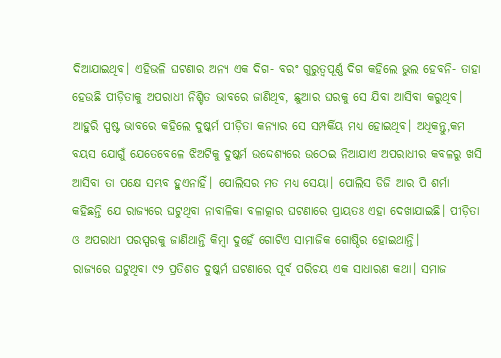ଦିଆଯାଇଥିବ। ଏହିଭଳି ଘଟଣାର ଅନ୍ୟ ଏକ ଦିଗ- ବରଂ ଗୁରୁତ୍ୱପୂର୍ଣ୍ଣ ଦିଗ କହିଲେ ଭୁଲ ହେବନି- ତାହା ହେଉଛି ପୀଡ଼ିତାକୁ ଅପରାଧୀ ନିଶ୍ଚିତ ଭାବରେ ଜାଣିଥିବ, ଛୁଆର ଘରକୁ ସେ ଯିବା ଆସିବା କରୁଥିବ।
ଆହୁରି ସ୍ପଷ୍ଟ ଭାବରେ କହିଲେ ଦୁଷ୍କର୍ମ ପୀଡ଼ିତା କନ୍ୟାର ସେ ସମ୍ପର୍କିୟ ମଧ୍ୟ ହୋଇଥିବ। ଅଧିକନ୍ତୁ,କମ ବୟସ ଯୋଗୁଁ ଯେତେବେଳେ ଝିଅଟିକୁ ଦୁଷ୍କର୍ମ ଉଦ୍ଦେଶ୍ୟରେ ଉଠେଇ ନିଆଯାଏ ଅପରାଧୀର କବଳରୁ ଖସି ଆସିବା ତା ପକ୍ଷେ ସମ୍ଭବ ହୁଏନାହିଁ। ପୋଲିସର ମତ ମଧ୍ୟ ସେୟା। ପୋଲିସ ଡିଜି ଆର ପି ଶର୍ମା କହିଛନ୍ତି ଯେ ରାଜ୍ୟରେ ଘଟୁଥିବା ନାବାଳିକା ବଳାତ୍କାର ଘଟଣାରେ ପ୍ରାୟତଃ ଏହା ଦେଖାଯାଇଛି। ପୀଡ଼ିତା ଓ ଅପରାଧୀ ପରସ୍ପରକୁ ଜାଣିଥାନ୍ତି କିମ୍ବା ଦୁହେଁ ଗୋଟିଏ ସାମାଜିକ ଗୋଷ୍ଠିର ହୋଇଥାନ୍ତି।
ରାଜ୍ୟରେ ଘଟୁଥିବା ୯୨ ପ୍ରତିଶତ ଦୁଷ୍କର୍ମ ଘଟଣାରେ ପୂର୍ବ ପରିଚୟ ଏକ ସାଧାରଣ କଥା। ସମାଜ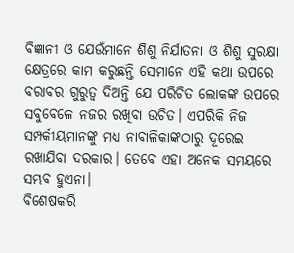ବିଜ୍ଞାନୀ ଓ ଯେଉଁମାନେ ଶିଶୁ ନିର୍ଯାତନା ଓ ଶିଶୁ ସୁରକ୍ଷା କ୍ଷେତ୍ରରେ କାମ କରୁଛନ୍ତି ସେମାନେ ଏହି କଥା ଉପରେ ବରାବର ଗୁରୁତ୍ୱ ଦିଅନ୍ତି ଯେ ପରିଚିତ ଲୋକଙ୍କ ଉପରେ ସବୁବେଳେ ନଜର ରଖିବା ଉଚିତ। ଏପରିକି ନିଜ ସମ୍ପର୍କୀୟମାନଙ୍କୁ ମଧ୍ୟ ନାବାଳିକାଙ୍କଠାରୁ ଦୂରେଇ ରଖାଯିବା ଦରକାର। ତେବେ ଏହା ଅନେକ ସମୟରେ ସମ୍ଭବ ହୁଏନା।
ବିଶେଷକରି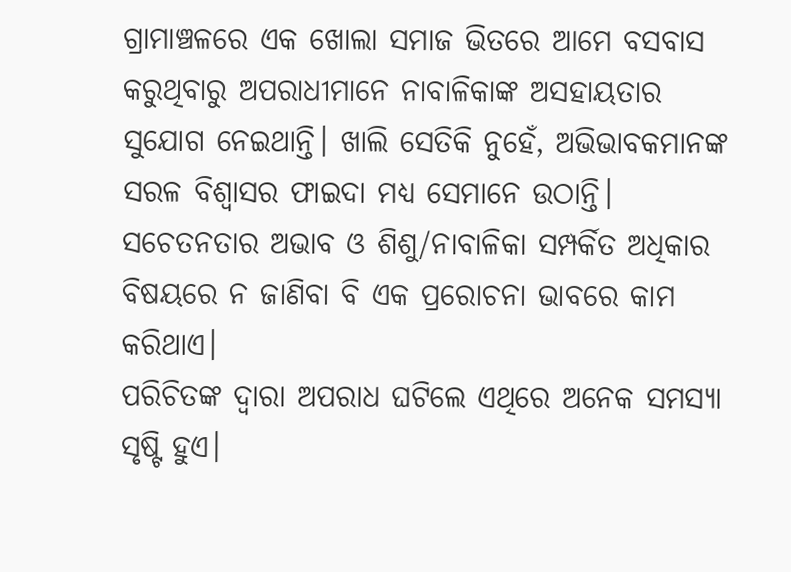ଗ୍ରାମାଞ୍ଚଳରେ ଏକ ଖୋଲା ସମାଜ ଭିତରେ ଆମେ ବସବାସ କରୁଥିବାରୁ ଅପରାଧୀମାନେ ନାବାଳିକାଙ୍କ ଅସହାୟତାର ସୁଯୋଗ ନେଇଥାନ୍ତି। ଖାଲି ସେତିକି ନୁହେଁ, ଅଭିଭାବକମାନଙ୍କ ସରଳ ବିଶ୍ୱାସର ଫାଇଦା ମଧ୍ୟ ସେମାନେ ଉଠାନ୍ତି। ସଚେତନତାର ଅଭାବ ଓ ଶିଶୁ/ନାବାଳିକା ସମ୍ପର୍କିତ ଅଧିକାର ବିଷୟରେ ନ ଜାଣିବା ବି ଏକ ପ୍ରରୋଚନା ଭାବରେ କାମ କରିଥାଏ।
ପରିଚିତଙ୍କ ଦ୍ୱାରା ଅପରାଧ ଘଟିଲେ ଏଥିରେ ଅନେକ ସମସ୍ୟା ସୃଷ୍ଟି ହୁଏ।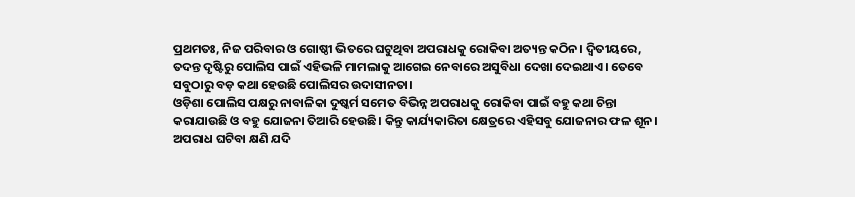ପ୍ରଥମତଃ, ନିଜ ପରିବାର ଓ ଗୋଷ୍ଠୀ ଭିତରେ ଘଟୁଥିବା ଅପରାଧକୁ ରୋକିବା ଅତ୍ୟନ୍ତ କଠିନ। ଦ୍ଵିତୀୟରେ, ତଦନ୍ତ ଦୃଷ୍ଟିରୁ ପୋଲିସ ପାଇଁ ଏହିଭଳି ମାମଲାକୁ ଆଗେଇ ନେବାରେ ଅସୁବିଧା ଦେଖା ଦେଇଥାଏ। ତେବେ ସବୁଠାରୁ ବଡ଼ କଥା ହେଉଛି ପୋଲିସର ଉଦାସୀନତା।
ଓଡ଼ିଶା ପୋଲିସ ପକ୍ଷରୁ ନାବାଳିକା ଦୁଷ୍କର୍ମ ସମେତ ବିଭିନ୍ନ ଅପରାଧକୁ ରୋକିବା ପାଇଁ ବହୁ କଥା ଚିନ୍ତା କରାଯାଉଛି ଓ ବହୁ ଯୋଜନା ତିଆରି ହେଉଛି। କିନ୍ତୁ କାର୍ଯ୍ୟକାରିତା କ୍ଷେତ୍ରରେ ଏହିସବୁ ଯୋଜନାର ଫଳ ଶୂନ। ଅପରାଧ ଘଟିବା କ୍ଷଣି ଯଦି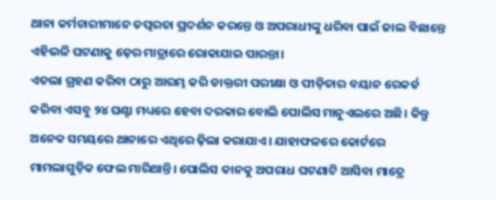ଥାନା କର୍ମଚାରୀମାନେ ତତ୍ପରତା ପ୍ରଦର୍ଶନ କରନ୍ତେ ଓ ଅପରାଧୀଙ୍କୁ ଧରିବା ପାଇଁ ଜାଲ ବିଛାନ୍ତେ ଏହିଭଳି ଘଟଣାକୁ ଢ଼େର ମାତ୍ରାରେ ରୋକାଯାଇ ପାରନ୍ତା।
ଏତଲା ଗ୍ରହଣ କରିବା ଠାରୁ ଆରମ୍ଭ କରି ଡାକ୍ତରୀ ପରୀକ୍ଷା ଓ ପୀଡ଼ିତାର ବୟାନ ରେକର୍ଡ କରିବା ଏସବୁ ୨୪ ଘଣ୍ଟା ମଧ୍ୟରେ ହେବା ଦରକାର ବୋଲି ପୋଲିସ ମାନୁଏଲରେ ଅଛି। କିନ୍ତୁ ଅନେକ ସମୟରେ ଥାନାରେ ଏଥିରେ ଢ଼ିଲା କରାଯାଏ। ଯାହାଫଳରେ କୋର୍ଟରେ ମାମଲାଗୁଡ଼ିକ ଫେଲ ମାରିଥାନ୍ତି। ପୋଲିସ କାନକୁ ଅପରାଧ ଘଟଣାଟି ଆସିବା ମାତ୍ରେ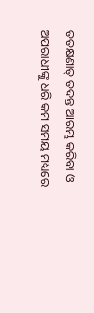ତତକ୍ଷଣାତ୍ ତଦନ୍ତ ଆରମ୍ଭ କରିବା ଓ ଅପରାଧୀଙ୍କୁ ଧରି କମ ସମୟ ମଧ୍ୟରେ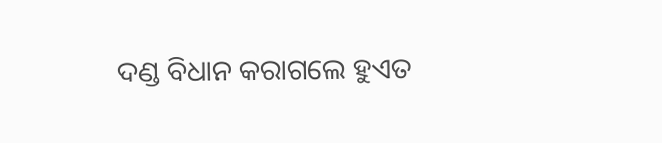ଦଣ୍ଡ ବିଧାନ କରାଗଲେ ହୁଏତ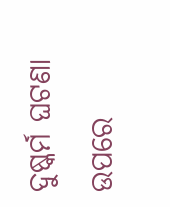ଦୁଷ୍କର୍ମ ଘଟଣା ଉପରେ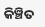କିଞ୍ଚିତ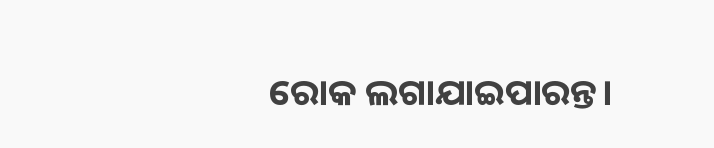ରୋକ ଲଗାଯାଇପାରନ୍ତ।